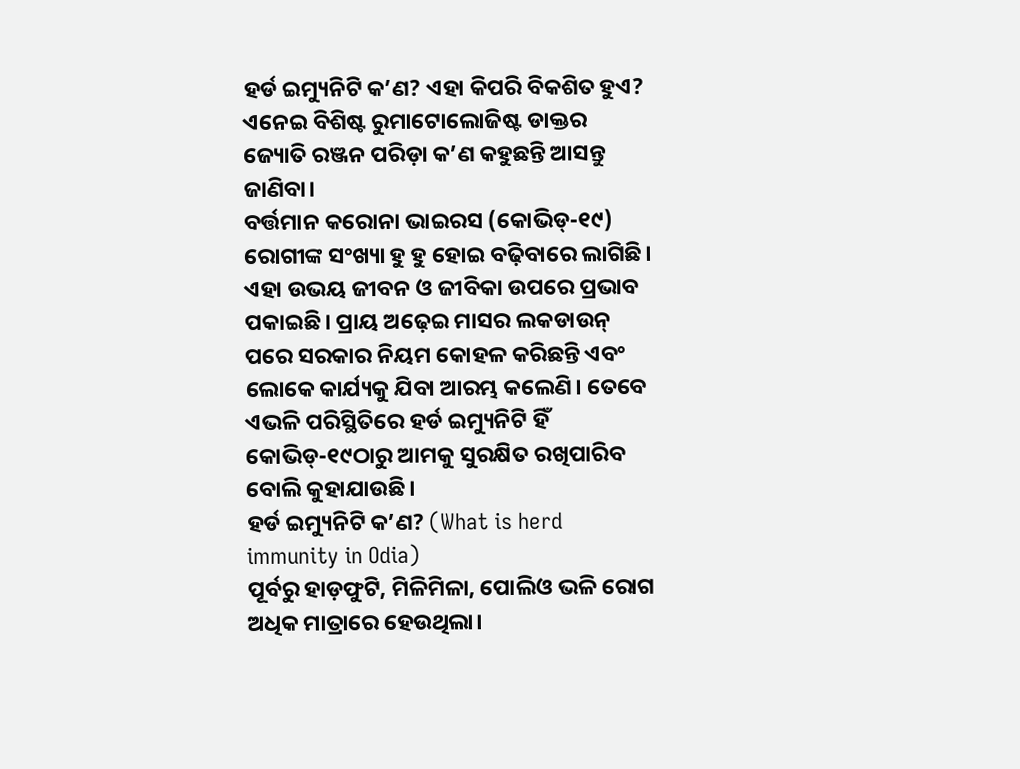ହର୍ଡ ଇମ୍ୟୁନିଟି କ’ଣ? ଏହା କିପରି ବିକଶିତ ହୁଏ? ଏନେଇ ବିଶିଷ୍ଟ ରୁମାଟୋଲୋଜିଷ୍ଟ ଡାକ୍ତର ଜ୍ୟୋତି ରଞ୍ଜନ ପରିଡ଼ା କ’ଣ କହୁଛନ୍ତି ଆସନ୍ତୁ ଜାଣିବା।
ବର୍ତ୍ତମାନ କରୋନା ଭାଇରସ (କୋଭିଡ୍-୧୯) ରୋଗୀଙ୍କ ସଂଖ୍ୟା ହୁ ହୁ ହୋଇ ବଢ଼ିବାରେ ଲାଗିଛି। ଏହା ଉଭୟ ଜୀବନ ଓ ଜୀବିକା ଉପରେ ପ୍ରଭାବ ପକାଇଛି। ପ୍ରାୟ ଅଢ଼େଇ ମାସର ଲକଡାଉନ୍ ପରେ ସରକାର ନିୟମ କୋହଳ କରିଛନ୍ତି ଏବଂ ଲୋକେ କାର୍ଯ୍ୟକୁ ଯିବା ଆରମ୍ଭ କଲେଣି। ତେବେ ଏଭଳି ପରିସ୍ଥିତିରେ ହର୍ଡ ଇମ୍ୟୁନିଟି ହିଁ କୋଭିଡ୍-୧୯ଠାରୁ ଆମକୁ ସୁରକ୍ଷିତ ରଖିପାରିବ ବୋଲି କୁହାଯାଉଛି।
ହର୍ଡ ଇମ୍ୟୁନିଟି କ’ଣ? (What is herd immunity in Odia)
ପୂର୍ବରୁ ହାଡ଼ଫୁଟି, ମିଳିମିଳା, ପୋଲିଓ ଭଳି ରୋଗ ଅଧିକ ମାତ୍ରାରେ ହେଉଥିଲା।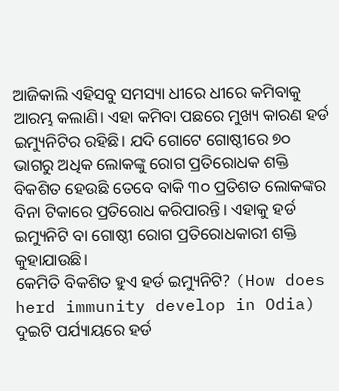ଆଜିକାଲି ଏହିସବୁ ସମସ୍ୟା ଧୀରେ ଧୀରେ କମିବାକୁ ଆରମ୍ଭ କଲାଣି। ଏହା କମିବା ପଛରେ ମୁଖ୍ୟ କାରଣ ହର୍ଡ ଇମ୍ୟୁନିଟିର ରହିଛି। ଯଦି ଗୋଟେ ଗୋଷ୍ଠୀରେ ୭୦ ଭାଗରୁ ଅଧିକ ଲୋକଙ୍କୁ ରୋଗ ପ୍ରତିରୋଧକ ଶକ୍ତି ବିକଶିତ ହେଉଛି ତେବେ ବାକି ୩୦ ପ୍ରତିଶତ ଲୋକଙ୍କର ବିନା ଟିକାରେ ପ୍ରତିରୋଧ କରିପାରନ୍ତି। ଏହାକୁ ହର୍ଡ ଇମ୍ୟୁନିଟି ବା ଗୋଷ୍ଠୀ ରୋଗ ପ୍ରତିରୋଧକାରୀ ଶକ୍ତି କୁହାଯାଉଛି।
କେମିତି ବିକଶିତ ହୁଏ ହର୍ଡ ଇମ୍ୟୁନିଟି? (How does herd immunity develop in Odia)
ଦୁଇଟି ପର୍ଯ୍ୟାୟରେ ହର୍ଡ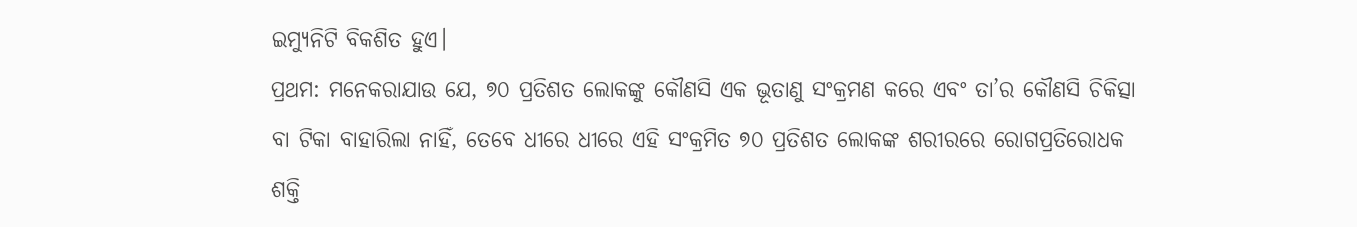ଇମ୍ୟୁନିଟି ବିକଶିତ ହୁଏ।
ପ୍ରଥମ: ମନେକରାଯାଉ ଯେ, ୭୦ ପ୍ରତିଶତ ଲୋକଙ୍କୁ କୌଣସି ଏକ ଭୂତାଣୁ ସଂକ୍ରମଣ କରେ ଏବଂ ତା’ର କୌଣସି ଚିକିତ୍ସା ବା ଟିକା ବାହାରିଲା ନାହିଁ, ତେବେ ଧୀରେ ଧୀରେ ଏହି ସଂକ୍ରମିତ ୭୦ ପ୍ରତିଶତ ଲୋକଙ୍କ ଶରୀରରେ ରୋଗପ୍ରତିରୋଧକ ଶକ୍ତି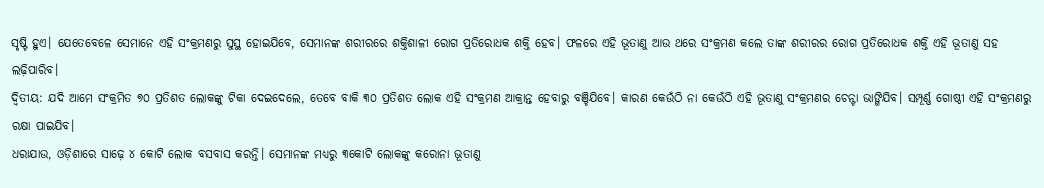ସୃଷ୍ଟି ହୁଏ। ଯେତେବେଳେ ସେମାନେ ଏହି ସଂକ୍ରମଣରୁ ସୁସ୍ଥ ହୋଇଯିବେ, ସେମାନଙ୍କ ଶରୀରରେ ଶକ୍ତିଶାଳୀ ରୋଗ ପ୍ରତିରୋଧକ ଶକ୍ତି ହେବ। ଫଳରେ ଏହି ଭୂତାଣୁ ଆଉ ଥରେ ସଂକ୍ରମଣ କଲେ ତାଙ୍କ ଶରୀରର ରୋଗ ପ୍ରତିରୋଧକ ଶକ୍ତି ଏହି ଭୂତାଣୁ ସହ ଲଢ଼ିପାରିବ।
ଦ୍ୱିତୀୟ: ଯଦି ଆମେ ସଂକ୍ରମିତ ୭୦ ପ୍ରତିଶତ ଲୋକଙ୍କୁ ଟିକା ଦେଇଦେଲେ, ତେବେ ବାକି ୩୦ ପ୍ରତିଶତ ଲୋକ ଏହି ସଂକ୍ରମଣ ଆକ୍ରାନ୍ତ ହେବାରୁ ବଞ୍ଚିଯିବେ। କାରଣ କେଉଁଠି ନା କେଉଁଠି ଏହି ଭୂତାଣୁ ସଂକ୍ରମଣର ଚେନ୍ଟା ଭାଙ୍ଗିଯିବ। ସମ୍ପୂର୍ଣ୍ଣ ଗୋଷ୍ଠୀ ଏହି ସଂକ୍ରମଣରୁ ରକ୍ଷା ପାଇଯିବ।
ଧରାଯାଉ, ଓଡ଼ିଶାରେ ସାଢ଼େ ୪ କୋଟି ଲୋକ ବସବାସ କରନ୍ତି। ସେମାନଙ୍କ ମଧ୍ୟରୁ ୩କୋଟି ଲୋକଙ୍କୁ କରୋନା ଭୂତାଣୁ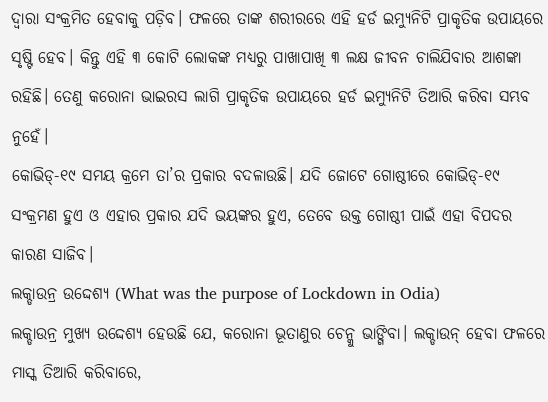ଦ୍ୱାରା ସଂକ୍ରମିତ ହେବାକୁ ପଡ଼ିବ। ଫଳରେ ତାଙ୍କ ଶରୀରରେ ଏହି ହର୍ଡ ଇମ୍ୟୁନିଟି ପ୍ରାକୃତିକ ଉପାୟରେ ସୃଷ୍ଟି ହେବ। କିନ୍ତୁ ଏହି ୩ କୋଟି ଲୋକଙ୍କ ମଧ୍ୟରୁ ପାଖାପାଖି ୩ ଲକ୍ଷ ଜୀବନ ଚାଲିଯିବାର ଆଶଙ୍କା ରହିଛି। ତେଣୁ କରୋନା ଭାଇରସ ଲାଗି ପ୍ରାକୃତିକ ଉପାୟରେ ହର୍ଡ ଇମ୍ୟୁନିଟି ତିଆରି କରିବା ସମ୍ଭବ ନୁହେଁ।
କୋଭିଡ୍-୧୯ ସମୟ କ୍ରମେ ତା’ର ପ୍ରକାର ବଦଳାଉଛି। ଯଦି ଜୋଟେ ଗୋଷ୍ଠୀରେ କୋଭିଡ୍-୧୯ ସଂକ୍ରମଣ ହୁଏ ଓ ଏହାର ପ୍ରକାର ଯଦି ଭୟଙ୍କର ହୁଏ, ତେବେ ଉକ୍ତ ଗୋଷ୍ଠୀ ପାଇଁ ଏହା ବିପଦର କାରଣ ସାଜିବ।
ଲକ୍ଡାଉନ୍ର ଉଦ୍ଦେଶ୍ୟ (What was the purpose of Lockdown in Odia)
ଲକ୍ଡାଉନ୍ର ମୁଖ୍ୟ ଉଦ୍ଦେଶ୍ୟ ହେଉଛି ଯେ, କରୋନା ଭୂତାଣୁର ଚେନ୍କୁ ଭାଙ୍ଗିବା। ଲକ୍ଡାଉନ୍ ହେବା ଫଳରେ ମାସ୍କ ତିଆରି କରିବାରେ,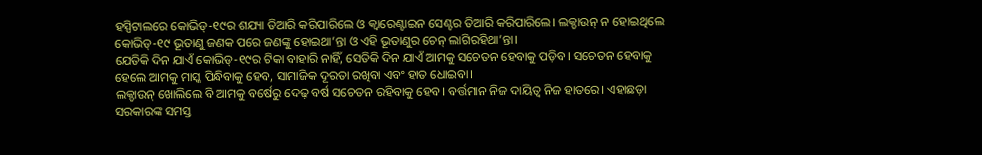ହସ୍ପିଟାଲରେ କୋଭିଡ୍-୧୯ର ଶଯ୍ୟା ତିଆରି କରିପାରିଲେ ଓ କ୍ୱାରେଣ୍ଟାଇନ ସେଣ୍ଟର ତିଆରି କରିପାରିଲେ। ଲକ୍ଡାଉନ୍ ନ ହୋଇଥିଲେ କୋଭିଡ୍-୧୯ ଭୂତାଣୁ ଜଣକ ପରେ ଜଣଙ୍କୁ ହୋଇଥା’ନ୍ତା ଓ ଏହି ଭୂତାଣୁର ଚେନ୍ ଲାଗିରହିଥା’ନ୍ତା।
ଯେତିକି ଦିନ ଯାଏଁ କୋଭିଡ୍-୧୯ର ଟିକା ବାହାରି ନାହିଁ, ସେତିକି ଦିନ ଯାଏଁ ଆମକୁ ସଚେତନ ହେବାକୁ ପଡ଼ିବ। ସଚେତନ ହେବାକୁ ହେଲେ ଆମକୁ ମାସ୍କ ପିନ୍ଧିବାକୁ ହେବ, ସାମାଜିକ ଦୂରତା ରଖିବା ଏବଂ ହାତ ଧୋଇବା।
ଲକ୍ଡାଉନ୍ ଖୋଲିଲେ ବି ଆମକୁ ବର୍ଷେରୁ ଦେଢ଼ ବର୍ଷ ସଚେତନ ରହିବାକୁ ହେବ। ବର୍ତ୍ତମାନ ନିଜ ଦାୟିତ୍ୱ ନିଜ ହାତରେ। ଏହାଛଡ଼ା ସରକାରଙ୍କ ସମସ୍ତ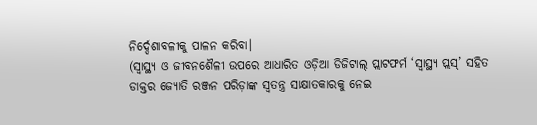ନିର୍ଦ୍ଦେଶାବଳୀକୁ ପାଳନ କରିବା।
(ସ୍ୱାସ୍ଥ୍ୟ ଓ ଜୀବନଶୈଳୀ ଉପରେ ଆଧାରିତ ଓଡ଼ିଆ ଡିଜିଟାଲ୍ ପ୍ଲାଟଫର୍ମ ‘ସ୍ୱାସ୍ଥ୍ୟ ପ୍ଲସ୍’ ସହିତ ଡାକ୍ତର ଜ୍ୟୋତି ରଞ୍ଜନ ପରିଡ଼ାଙ୍କ ସ୍ୱତନ୍ତ୍ର ସାକ୍ଷାତକାରକୁ ନେଇ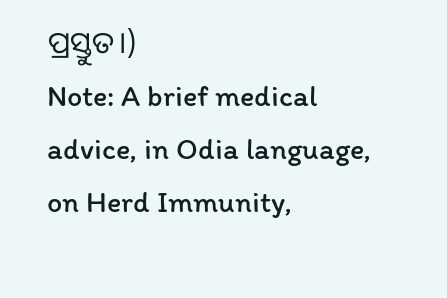ପ୍ରସ୍ତୁତ।)
Note: A brief medical advice, in Odia language, on Herd Immunity,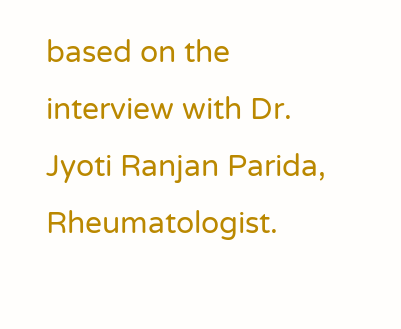based on the interview with Dr. Jyoti Ranjan Parida, Rheumatologist.